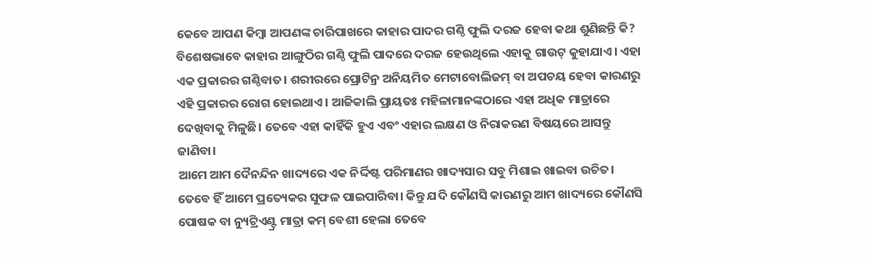କେବେ ଆପଣ କିମ୍ବା ଆପଣଙ୍କ ଚାରିପାଖରେ କାହାର ପାଦର ଗଣ୍ଠି ଫୁଲି ଦରଜ ହେବା କଥା ଶୁଣିଛନ୍ତି କି? ବିଶେଷଭାବେ କାହାର ଆଙ୍ଗୁଠିର ଗଣ୍ଠି ଫୁଲି ପାଦରେ ଦରଜ ହେଉଥିଲେ ଏହାକୁ ଗାଉଟ୍ କୁହାଯାଏ। ଏହା ଏକ ପ୍ରକାରର ଗଣ୍ଠିବାତ। ଶରୀରରେ ପ୍ରୋଟିନ୍ର ଅନିୟମିତ ମେଟାବୋଲିଜମ୍ ବା ଅପଚୟ ହେବା କାରଣରୁ ଏହି ପ୍ରକାରର ରୋଗ ହୋଇଥାଏ । ଆଜିକାଲି ପ୍ରାୟତଃ ମହିଳାମାନଙ୍କଠାରେ ଏହା ଅଧିକ ମାତ୍ରାରେ ଦେଖିବାକୁ ମିଳୁଛି। ତେବେ ଏହା କାହିଁକି ହୁଏ ଏବଂ ଏହାର ଲକ୍ଷଣ ଓ ନିରାକରଣ ବିଷୟରେ ଆସନ୍ତୁ ଜାଣିବା।
ଆମେ ଆମ ଦୈନନ୍ଦିନ ଖାଦ୍ୟରେ ଏକ ନିର୍ଦ୍ଦିଷ୍ଟ ପରିମାଣର ଖାଦ୍ୟସାର ସବୁ ମିଶାଇ ଖାଇବା ଉଚିତ। ତେବେ ହିଁ ଆମେ ପ୍ରତ୍ୟେକର ସୁଫଳ ପାଇପାରିବା। କିନ୍ତୁ ଯଦି କୌଣସି କାରଣରୁ ଆମ ଖାଦ୍ୟରେ କୌଣସି ପୋଷକ ବା ନ୍ୟୁଟ୍ରିଏଣ୍ଟ୍ର ମାତ୍ରା କମ୍ ବେଶୀ ହେଲା ତେବେ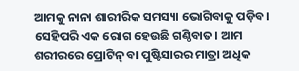ଆମକୁ ନାନା ଶାରୀରିକ ସମସ୍ୟା ଭୋଗିବାକୁ ପଡ଼ିବ।
ସେହିପରି ଏକ ରୋଗ ହେଉଛି ଗଣ୍ଠିବାତ। ଆମ ଶରୀରରେ ପ୍ରୋଟିନ୍ ବା ପୁଷ୍ଟିସାରର ମାତ୍ରା ଅଧିକ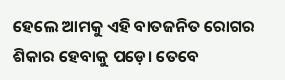ହେଲେ ଆମକୁ ଏହି ବାତଜନିତ ରୋଗର ଶିକାର ହେବାକୁ ପଡ଼େ। ତେବେ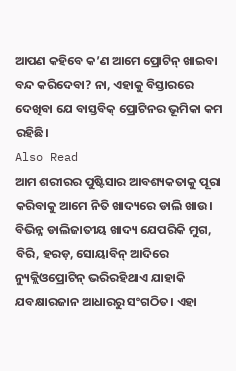ଆପଣ କହିବେ କ’ଣ ଆମେ ପ୍ରୋଟିନ୍ ଖାଇବା ବନ୍ଦ କରିଦେବା? ନା, ଏହାକୁ ବିସ୍ତାରରେ ଦେଖିବା ଯେ ବାସ୍ତବିକ୍ ପ୍ରୋଟିନର ଭୂମିକା କମ ରହିଛି।
Also Read
ଆମ ଶରୀରର ପୁଷ୍ଟିସାର ଆବଶ୍ୟକତାକୁ ପୂରା କରିବାକୁ ଆମେ ନିତି ଖାଦ୍ୟରେ ଡାଲି ଖାଉ। ବିଭିନ୍ନ ଡାଲିଜାତୀୟ ଖାଦ୍ୟ ଯେପରିକି ମୁଗ, ବିରି, ହରଡ଼, ସୋୟାବିନ୍ ଆଦିରେ ନ୍ୟୁକ୍ଲିଓପ୍ରୋଟିନ୍ ଭରିରହିଥାଏ ଯାହାକି ଯବକ୍ଷାରଜାନ ଆଧାରରୁ ସଂଗଠିତ। ଏହା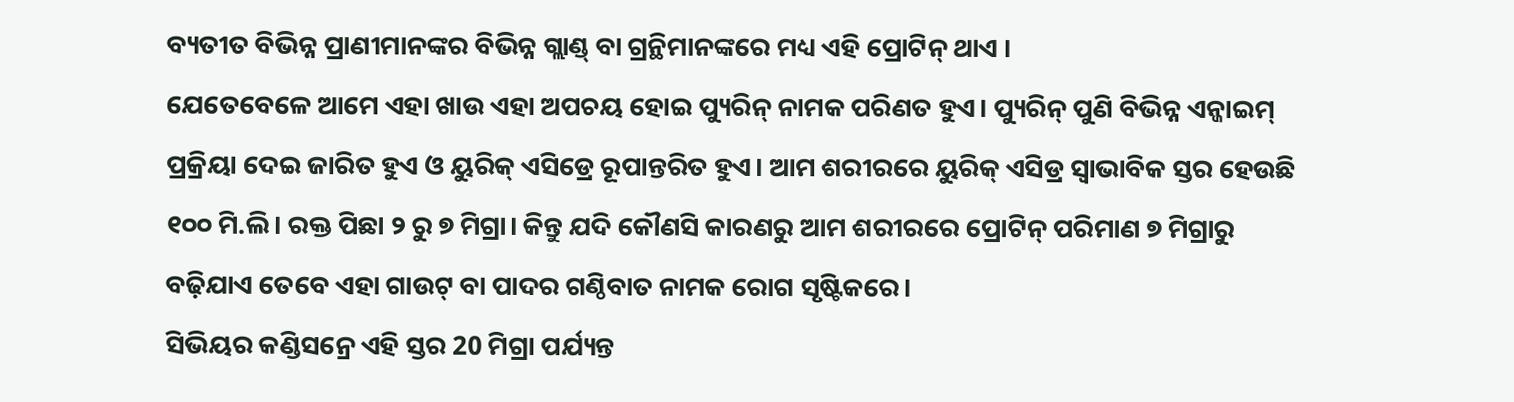ବ୍ୟତୀତ ବିଭିନ୍ନ ପ୍ରାଣୀମାନଙ୍କର ବିଭିନ୍ନ ଗ୍ଲାଣ୍ଡ୍ ବା ଗ୍ରନ୍ଥିମାନଙ୍କରେ ମଧ୍ୟ ଏହି ପ୍ରୋଟିନ୍ ଥାଏ ।
ଯେତେବେଳେ ଆମେ ଏହା ଖାଉ ଏହା ଅପଚୟ ହୋଇ ପ୍ୟୁରିନ୍ ନାମକ ପରିଣତ ହୁଏ। ପ୍ୟୁରିନ୍ ପୁଣି ବିଭିନ୍ନ ଏନ୍ଜାଇମ୍ ପ୍ରକ୍ରିୟା ଦେଇ ଜାରିତ ହୁଏ ଓ ୟୁରିକ୍ ଏସିଡ୍ରେ ରୂପାନ୍ତରିତ ହୁଏ। ଆମ ଶରୀରରେ ୟୁରିକ୍ ଏସିଡ୍ର ସ୍ୱାଭାବିକ ସ୍ତର ହେଉଛି ୧୦୦ ମି.ଲି। ରକ୍ତ ପିଛା ୨ ରୁ ୭ ମିଗ୍ରା। କିନ୍ତୁ ଯଦି କୌଣସି କାରଣରୁ ଆମ ଶରୀରରେ ପ୍ରୋଟିନ୍ ପରିମାଣ ୭ ମିଗ୍ରାରୁ ବଢ଼ିଯାଏ ତେବେ ଏହା ଗାଉଟ୍ ବା ପାଦର ଗଣ୍ଠିବାତ ନାମକ ରୋଗ ସୃଷ୍ଟିକରେ।
ସିଭିୟର କଣ୍ଡିସନ୍ରେ ଏହି ସ୍ତର 20 ମିଗ୍ରା ପର୍ଯ୍ୟନ୍ତ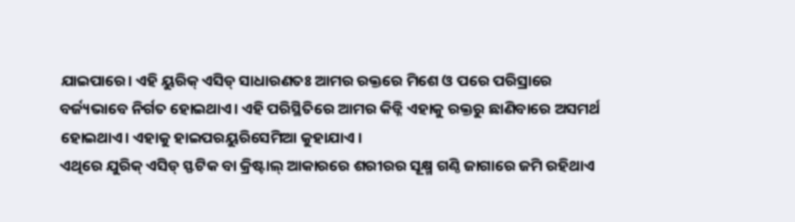ଯାଇପାରେ। ଏହି ୟୁରିକ୍ ଏସିଡ୍ ସାଧାରଣତଃ ଆମର ରକ୍ତରେ ମିଶେ ଓ ପରେ ପରିସ୍ରାରେ ବର୍ଜ୍ୟଭାବେ ନିର୍ଗତ ହୋଇଥାଏ। ଏହି ପରିସ୍ଥିତିରେ ଆମର କିଡ୍ନି ଏହାକୁ ରକ୍ତରୁ ଛାଣିବାରେ ଅସମର୍ଥ ହୋଇଥାଏ। ଏହାକୁ ହାଇପରୟୁରିସେମିଆ କୁହାଯାଏ ।
ଏଥିରେ ଯୁରିକ୍ ଏସିଡ୍ ସ୍ଫଟିକ ବା କ୍ରିଷ୍ଟାଲ୍ ଆକାରରେ ଶରୀରର ସୂକ୍ଷ୍ମ ଗଣ୍ଠି ଜାଗାରେ ଜମି ରହିଥାଏ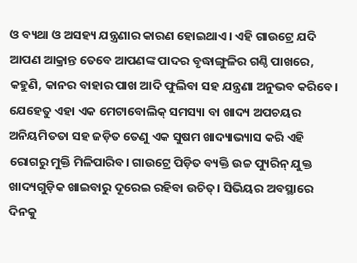ଓ ବ୍ୟଥା ଓ ଅସହ୍ୟ ଯନ୍ତ୍ରଣାର କାରଣ ହୋଇଥାଏ। ଏହି ଗାଉଟ୍ରେ ଯଦି ଆପଣ ଆକ୍ରାନ୍ତ ତେବେ ଆପଣଙ୍କ ପାଦର ବୃଦ୍ଧାଙ୍ଗୁଳିର ଗଣ୍ଠି ପାଖରେ, କହୁଣି, କାନର ବାହାର ପାଖ ଆଦି ଫୁଲିବା ସହ ଯନ୍ତ୍ରଣା ଅନୁଭବ କରିବେ।
ଯେହେତୁ ଏହା ଏକ ମେଟାବୋଲିକ୍ ସମସ୍ୟା ବା ଖାଦ୍ୟ ଅପଚୟର ଅନିୟମିତତା ସହ ଜଡ଼ିତ ତେଣୁ ଏକ ସୁଷମ ଖାଦ୍ୟାଭ୍ୟାସ କରି ଏହି ରୋଗରୁ ମୁକ୍ତି ମିଳିପାରିବ। ଗାଉଟ୍ରେ ପିଡ଼ିତ ବ୍ୟକ୍ତି ଉଚ୍ଚ ପ୍ୟୁରିନ୍ ଯୁକ୍ତ ଖାଦ୍ୟଗୁଡ଼ିକ ଖାଇବାରୁ ଦୂରେଇ ରହିବା ଉଚିତ୍। ସିଭିୟର ଅବସ୍ଥାରେ ଦିନକୁ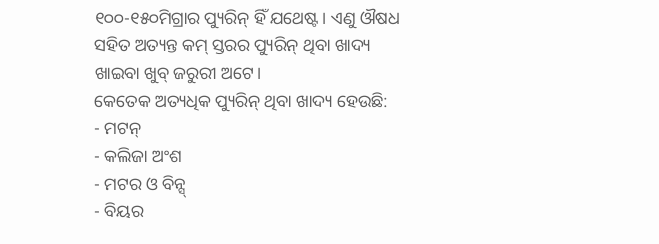୧୦୦-୧୫୦ମିଗ୍ରାର ପ୍ୟୁରିନ୍ ହିଁ ଯଥେଷ୍ଟ। ଏଣୁ ଔଷଧ ସହିତ ଅତ୍ୟନ୍ତ କମ୍ ସ୍ତରର ପ୍ୟୁରିନ୍ ଥିବା ଖାଦ୍ୟ ଖାଇବା ଖୁବ୍ ଜରୁରୀ ଅଟେ।
କେତେକ ଅତ୍ୟଧିକ ପ୍ୟୁରିନ୍ ଥିବା ଖାଦ୍ୟ ହେଉଛି:
- ମଟନ୍
- କଲିଜା ଅଂଶ
- ମଟର ଓ ବିନ୍ସ୍
- ବିୟର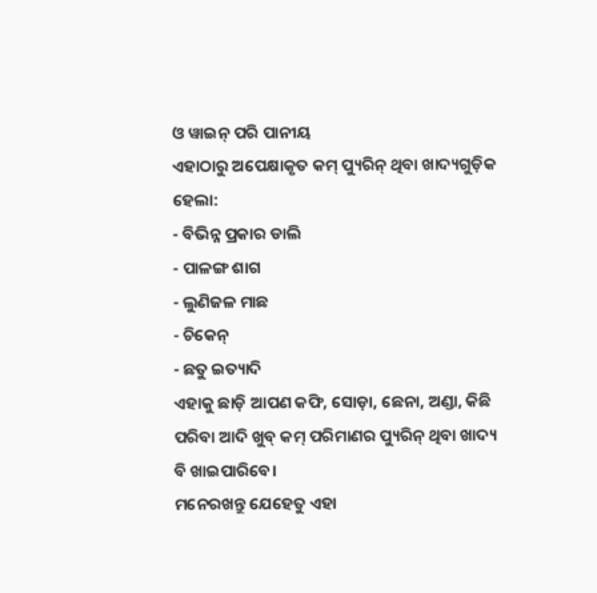ଓ ୱାଇନ୍ ପରି ପାନୀୟ
ଏହାଠାରୁ ଅପେକ୍ଷାକୃତ କମ୍ ପ୍ୟୁରିନ୍ ଥିବା ଖାଦ୍ୟଗୁଡ଼ିକ ହେଲା:
- ବିଭିନ୍ନ ପ୍ରକାର ଡାଲି
- ପାଳଙ୍ଗ ଶାଗ
- ଲୁଣିଜଳ ମାଛ
- ଚିକେନ୍
- ଛତୁ ଇତ୍ୟାଦି
ଏହାକୁ ଛାଡ଼ି ଆପଣ କଫି, ସୋଡ଼ା, ଛେନା, ଅଣ୍ଡା, କିଛି ପରିବା ଆଦି ଖୁବ୍ କମ୍ ପରିମାଣର ପ୍ୟୁରିନ୍ ଥିବା ଖାଦ୍ୟ ବି ଖାଇପାରିବେ।
ମନେରଖନ୍ତୁ ଯେହେତୁ ଏହା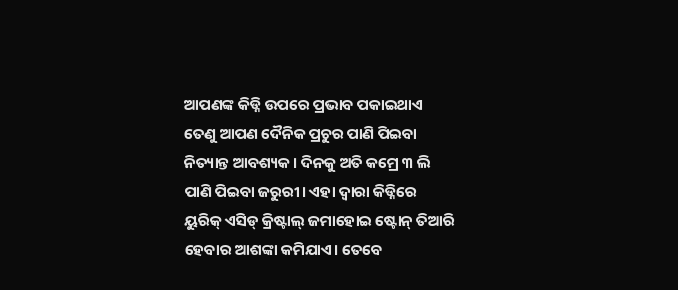ଆପଣଙ୍କ କିଡ୍ନି ଉପରେ ପ୍ରଭାବ ପକାଇଥାଏ ତେଣୁ ଆପଣ ଦୈନିକ ପ୍ରଚୁର ପାଣି ପିଇବା ନିତ୍ୟାନ୍ତ ଆବଶ୍ୟକ। ଦିନକୁ ଅତି କମ୍ରେ ୩ ଲି ପାଣି ପିଇବା ଜରୁରୀ। ଏହା ଦ୍ୱାରା କିଡ୍ନିରେ ୟୁରିକ୍ ଏସିଡ୍ କ୍ରିଷ୍ଟାଲ୍ ଜମାହୋଇ ଷ୍ଟୋନ୍ ତିଆରି ହେବାର ଆଶଙ୍କା କମିଯାଏ। ତେବେ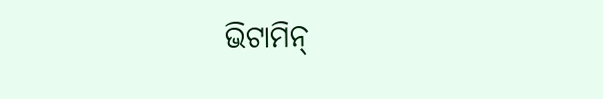ଭିଟାମିନ୍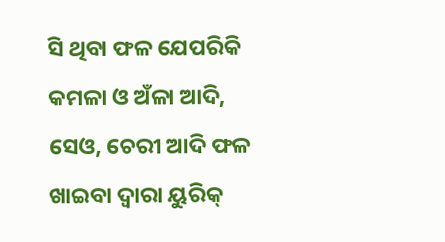ସି ଥିବା ଫଳ ଯେପରିକି କମଳା ଓ ଅଁଳା ଆଦି, ସେଓ, ଚେରୀ ଆଦି ଫଳ ଖାଇବା ଦ୍ୱାରା ୟୁରିକ୍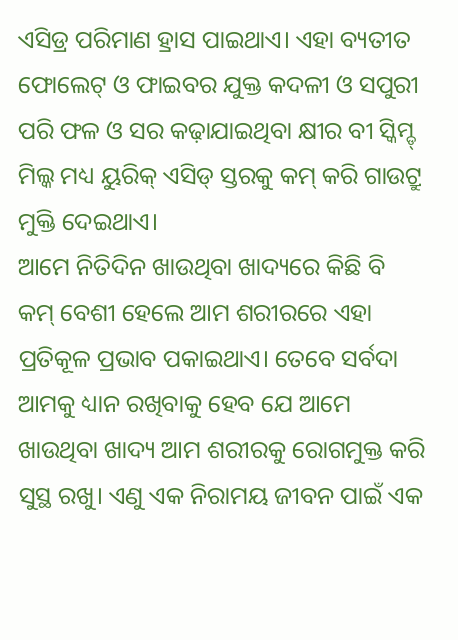ଏସିଡ୍ର ପରିମାଣ ହ୍ରାସ ପାଇଥାଏ। ଏହା ବ୍ୟତୀତ ଫୋଲେଟ୍ ଓ ଫାଇବର ଯୁକ୍ତ କଦଳୀ ଓ ସପୁରୀ ପରି ଫଳ ଓ ସର କଢ଼ାଯାଇଥିବା କ୍ଷୀର ବୀ ସ୍କିମ୍ଡ୍ ମିଲ୍କ ମଧ୍ୟ ୟୁରିକ୍ ଏସିଡ୍ ସ୍ତରକୁ କମ୍ କରି ଗାଉଟ୍ରୁ ମୁକ୍ତି ଦେଇଥାଏ।
ଆମେ ନିତିଦିନ ଖାଉଥିବା ଖାଦ୍ୟରେ କିଛି ବି କମ୍ ବେଶୀ ହେଲେ ଆମ ଶରୀରରେ ଏହା ପ୍ରତିକୂଳ ପ୍ରଭାବ ପକାଇଥାଏ। ତେବେ ସର୍ବଦା ଆମକୁ ଧ୍ୟାନ ରଖିବାକୁ ହେବ ଯେ ଆମେ ଖାଉଥିବା ଖାଦ୍ୟ ଆମ ଶରୀରକୁ ରୋଗମୁକ୍ତ କରି ସୁସ୍ଥ ରଖୁ। ଏଣୁ ଏକ ନିରାମୟ ଜୀବନ ପାଇଁ ଏକ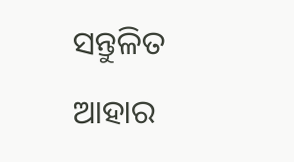ସନ୍ତୁଳିତ ଆହାର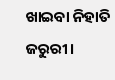ଖାଇବା ନିହାତି ଜରୁରୀ।